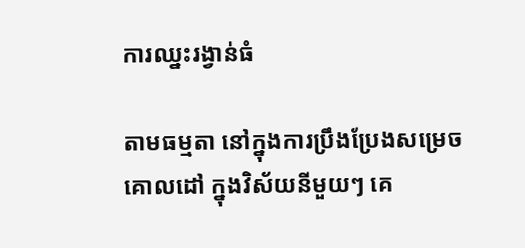ការឈ្នះរង្វាន់ធំ

តាមធម្មតា នៅក្នុងការប្រឹងប្រែងសម្រេចគោលដៅ ក្នុងវិស័យនីមួយៗ គេ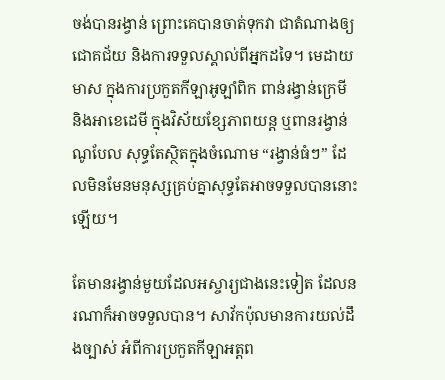ចង់បានរង្វាន់ ព្រោះគេបានចាត់ទុកវា ជាតំណាងឲ្យ ជោគជ័យ និងការទទួលស្គាល់ពីអ្នកដទៃ។ មេដាយមាស ក្នុងការប្រកួតកីឡាអូឡាំពិក ពាន់រង្វាន់ក្រេមី និងអាខេដេមី ក្នុងវិស័យខ្សែភាពយន្ត ឬពានរង្វាន់ណូបែល សុទ្ធតែស្ថិតក្នុងចំណោម “រង្វាន់ធំៗ” ដែលមិនមែនមនុស្សគ្រប់គ្នាសុទ្ធតែអាចទទួលបាននោះឡើយ។

តែមានរង្វាន់មួយដែលអស្ចារ្យជាងនេះទៀត ដែលនរណាក៏អាចទទួលបាន។ សាវ័កប៉ុលមានការយល់ដឹងច្បាស់ អំពីការប្រកួតកីឡាអត្តព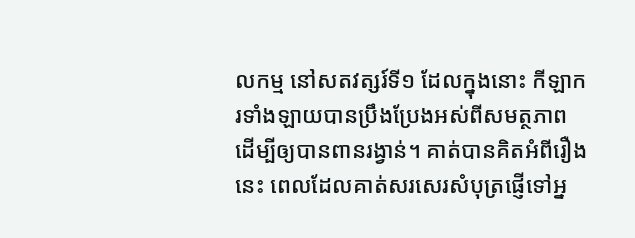លកម្ម នៅសតវត្សរ៍ទី១ ដែលក្នុងនោះ កីឡាករទាំងឡាយបានប្រឹងប្រែងអស់ពីសមត្ថភាព  ដើម្បីឲ្យបានពានរង្វាន់។ គាត់បានគិតអំពីរឿងនេះ ពេលដែលគាត់សរសេរសំបុត្រផ្ញើទៅអ្ន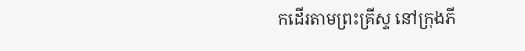កដើរតាមព្រះគ្រីស្ទ នៅក្រុងភី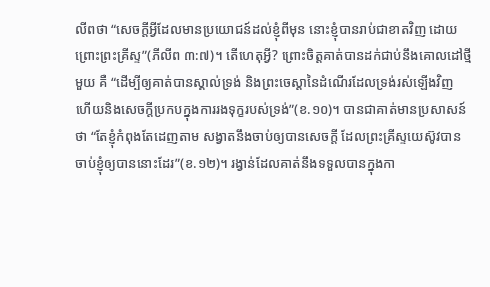លីពថា “សេចក្តីអ្វីដែលមានប្រយោជន៍ដល់ខ្ញុំពីមុន នោះខ្ញុំបានរាប់ជាខាតវិញ ដោយព្រោះព្រះគ្រីស្ទ”(ភីលីព ៣:៧)។ តើហេតុអ្វី? ព្រោះចិត្តគាត់បានដក់ជាប់នឹងគោលដៅថ្មីមួយ គឺ “ដើម្បីឲ្យគាត់បានស្គាល់ទ្រង់ និងព្រះចេស្តានៃដំណើរដែលទ្រង់រស់ឡើងវិញ ហើយនិងសេចក្តីប្រកបក្នុងការរងទុក្ខរបស់ទ្រង់”(ខ.១០)។ បានជាគាត់មានប្រសាសន៍ថា “តែខ្ញុំកំពុងតែដេញតាម សង្វាតនឹងចាប់ឲ្យបានសេចក្តី ដែលព្រះគ្រីស្ទយេស៊ូវបានចាប់ខ្ញុំឲ្យបាននោះដែរ”(ខ.១២)។ រង្វាន់ដែលគាត់នឹងទទួលបានក្នុងកា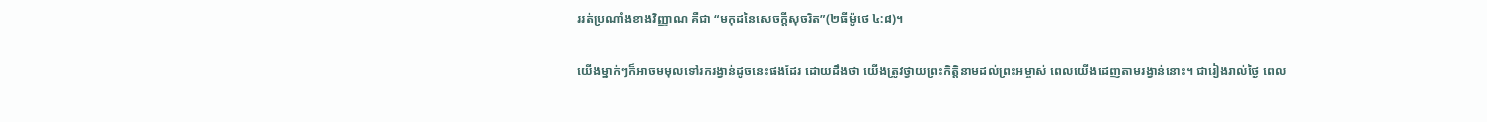ររត់ប្រណាំងខាងវិញ្ញាណ គឺជា “មកុដនៃសេចក្តីសុចរិត”(២ធីម៉ូថេ ៤:៨)។

យើងម្នាក់ៗក៏អាចមមុលទៅរករង្វាន់ដូចនេះផងដែរ ដោយដឹងថា យើងត្រូវថ្វាយព្រះកិត្តិនាមដល់ព្រះអម្ចាស់ ពេលយើងដេញតាមរង្វាន់នោះ។ ជារៀងរាល់ថ្ងៃ ពេល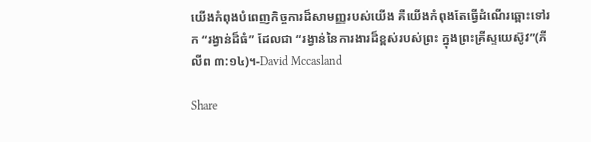យើងកំពុងបំពេញកិច្ចការដ៏សាមញ្ញរបស់យើង គឺយើងកំពុងតែធ្វើដំណើរឆ្ពោះទៅរក “រង្វាន់ដ៏ធំ” ដែលជា “រង្វាន់នៃការងារដ៏ខ្ពស់របស់ព្រះ ក្នុងព្រះគ្រីស្ទយេស៊ូវ”(ភីលីព ៣:១៤)។-David Mccasland

Share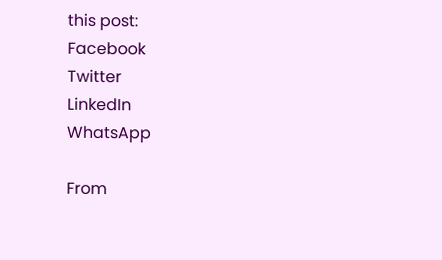this post:
Facebook
Twitter
LinkedIn
WhatsApp

From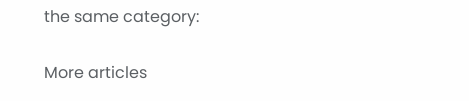the same category:

More articles